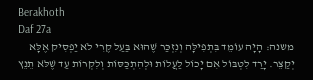Berakhoth
Daf 27a
משנה: הָיָה עוֹמֵד בִּתְפִילָּה וְנִזְכַּר שֶׁהוּא בַּעַל קֶרִי לֹא יַפְסִיק אֶלָּא יְקַצֵּר. יָרַד לִטְבּוֹל אִם יָכוֹל לַעֲלוֹת וּלְהִתְכַּסּוֹת וְלִקְרוֹת עַד שֶׁלֹּא תֵנֵץ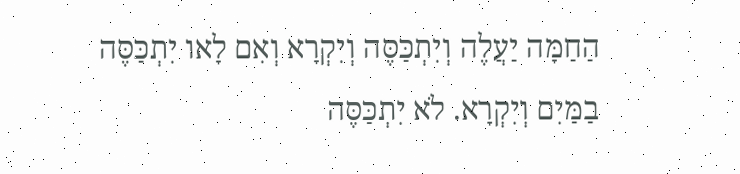הַחַמָּה יַעֲלֶה וְיִתְכַּסֶּה וְיִקְרָא וְאִם לָאו יִתְכַּסֶּה בַמַּיִם וְיִקְרָא. לֹא יִתְכַּסֶּה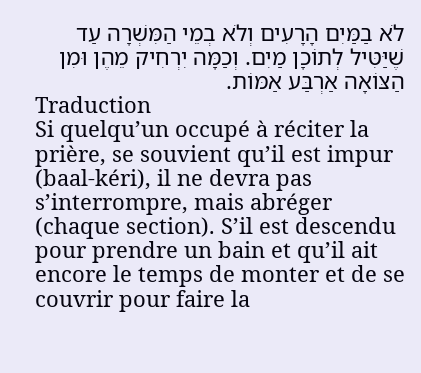לֹא בַמַּיִם הָרָעִים וְלֹא בְמֵי הַמִּשְׁרָה עַד שֶׁיַּטִּיל לְתוֹכָן מַיִם. וְכַמָּה יִרְחִיק מֵהֶן וּמִן הַצּוֹאָה אַרְבַּע אַמּוֹת.
Traduction
Si quelqu’un occupé à réciter la prière, se souvient qu’il est impur (baal-kéri), il ne devra pas s’interrompre, mais abréger (chaque section). S’il est descendu pour prendre un bain et qu’il ait encore le temps de monter et de se couvrir pour faire la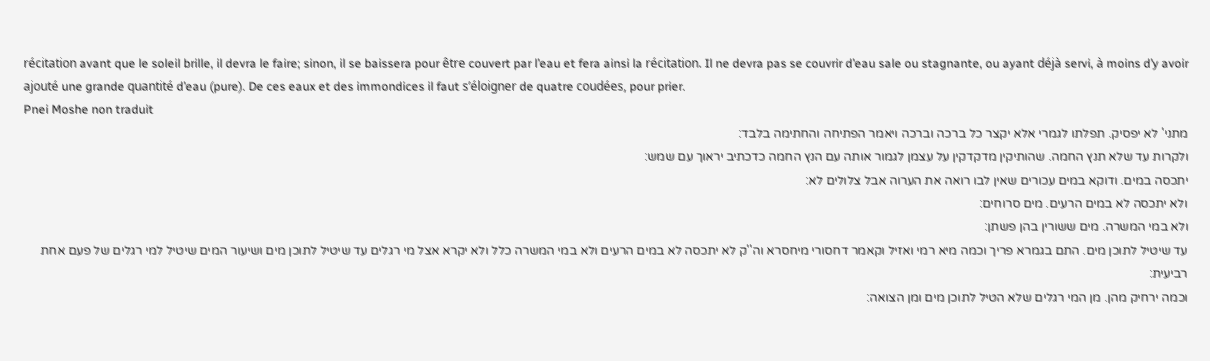récitation avant que le soleil brille, il devra le faire; sinon, il se baissera pour être couvert par l’eau et fera ainsi la récitation. Il ne devra pas se couvrir d’eau sale ou stagnante, ou ayant déjà servi, à moins d’y avoir ajouté une grande quantité d’eau (pure). De ces eaux et des immondices il faut s’éloigner de quatre coudées, pour prier.
Pnei Moshe non traduit
מתני' לא יפסיק. תפלתו לגמרי אלא יקצר כל ברכה וברכה ויאמר הפתיחה והחתימה בלבד:
ולקרות עד שלא תנץ החמה. שהותיקין מדקדקין על עצמן לגמור אותה עם הנץ החמה כדכתיב יראוך עם שמש:
יתכסה במים. ודוקא במים עכורים שאין לבו רואה את הערוה אבל צלולים לא:
ולא יתכסה לא במים הרעים. מים סרוחים:
ולא במי המשרה. מים ששורין בהן פשתן:
עד שיטיל לתוכן מים. התם בגמרא פריך וכמה מיא רמי ואזיל וקאמר דחסורי מיחסרא וה''ק לא יתכסה לא במים הרעים ולא במי המשרה כלל ולא יקרא אצל מי רגלים עד שיטיל לתוכן מים ושיעור המים שיטיל למי רגלים של פעם אחת רביעית:
וכמה ירחיק מהן. מן המי רגלים שלא הטיל לתוכן מים ומן הצואה: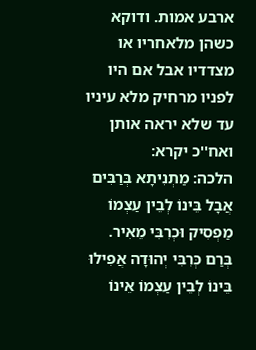ארבע אמות. ודוקא כשהן מלאחריו או מצדדיו אבל אם היו לפניו מרחיק מלא עיניו עד שלא יראה אותן ואח''כ יקרא:
הלכה: מַתְנִיתָא בְּרַבִּים אֲבָל בֵּינוֹ לְבֵין עַצְמוֹ מַפְסִיק וּכְרִבִּי מֵאִיר. בְּרַם כְּרִבִּי יְהוּדָה אֲפִילוּ בֵּינוֹ לְבֵין עַצְמוֹ אֵינוֹ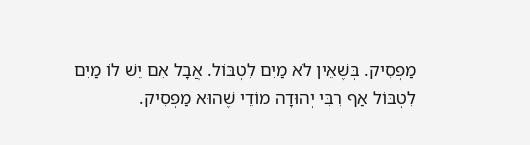מַפְסִיק. בְּשֶׁאֵין לֹא מַיִם לִטְבּוֹל. אֲבָל אִם יֵשׁ לוֹ מַיִם לִטְבּוֹל אַף רִבִּי יְהוּדָה מוֹדֵי שֶׁהוּא מַפְסִיק.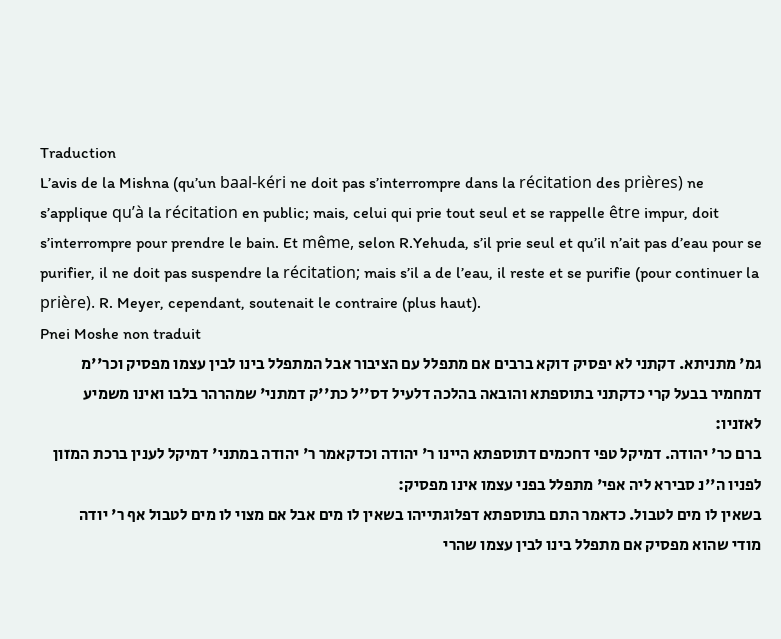Traduction
L’avis de la Mishna (qu’un baal-kéri ne doit pas s’interrompre dans la récitation des prières) ne s’applique qu’à la récitation en public; mais, celui qui prie tout seul et se rappelle être impur, doit s’interrompre pour prendre le bain. Et même, selon R.Yehuda, s’il prie seul et qu’il n’ait pas d’eau pour se purifier, il ne doit pas suspendre la récitation; mais s’il a de l’eau, il reste et se purifie (pour continuer la prière). R. Meyer, cependant, soutenait le contraire (plus haut).
Pnei Moshe non traduit
גמ' מתניתא. דקתני לא יפסיק דוקא ברבים אם מתפלל עם הציבור אבל המתפלל בינו לבין עצמו מפסיק וכר''מ דמחמיר בבעל קרי כדקתני בתוספתא והובאה בהלכה דלעיל דס''ל כת''ק דמתני' שמהרהר בלבו ואינו משמיע לאזניו:
ברם כר' יהודה. דמיקל טפי דחכמים דתוספתא היינו ר' יהודה וכדקאמר ר' יהודה במתני' דמיקל לענין ברכת המזון לפניו ה''נ סבירא ליה אפי' מתפלל בפני עצמו אינו מפסיק:
בשאין לו מים לטבול. כדאמר התם בתוספתא דפלוגתייהו בשאין לו מים אבל אם מצוי לו מים לטבול אף ר' יודה מודי שהוא מפסיק אם מתפלל בינו לבין עצמו שהרי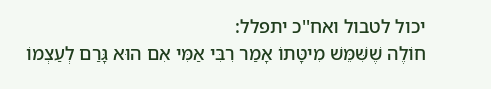יכול לטבול ואח''כ יתפלל:
חוֹלֶה שֶׁשִּׁמֵּשׁ מִיטָּתוֹ אָמַר רִבִּי אַמִּי אִם הוּא גָּרַם לְעַצְמוֹ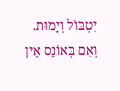יִטְבּוֹל וְיָמוּת. וְאִם בְּאוֹנֵס אֵין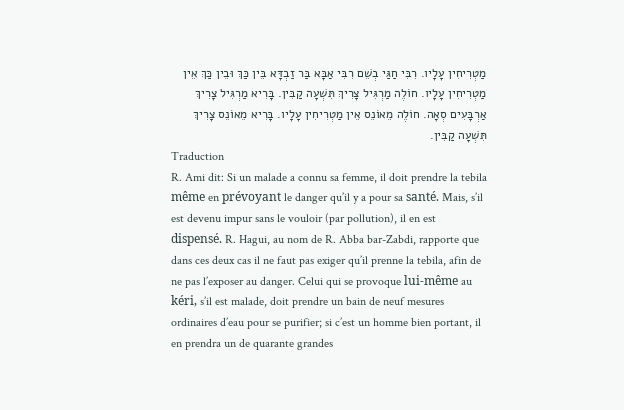מַטְרִיחִין עָלָיו. רִבִּי חַגַּי בְשֵׁם רִבִּי אַבָּא בַּר זַבְדָּא בֵּין כַּךְ וּבֵין כַּךְ אֵין מַטְרִיחִין עָלָיו. חוֹלֶה מַרְגִּיל צָרִיךְ תִּשְׁעָה קַבִּין. בָּרִיא מַרְגִּיל צָרִיךְ אַרְבָּעִים סְאָה. חוֹלֶה מֵאוֹנֵס אֵין מַטְרִיחִין עָלָיו. בָּרִיא מֵאוֹנֵס צָרִיךְ תִּשְׁעָה קַבִּין.
Traduction
R. Ami dit: Si un malade a connu sa femme, il doit prendre la tebila même en prévoyant le danger qu’il y a pour sa santé. Mais, s’il est devenu impur sans le vouloir (par pollution), il en est dispensé. R. Hagui, au nom de R. Abba bar-Zabdi, rapporte que dans ces deux cas il ne faut pas exiger qu’il prenne la tebila, afin de ne pas l’exposer au danger. Celui qui se provoque lui-même au kéri, s’il est malade, doit prendre un bain de neuf mesures ordinaires d’eau pour se purifier; si c’est un homme bien portant, il en prendra un de quarante grandes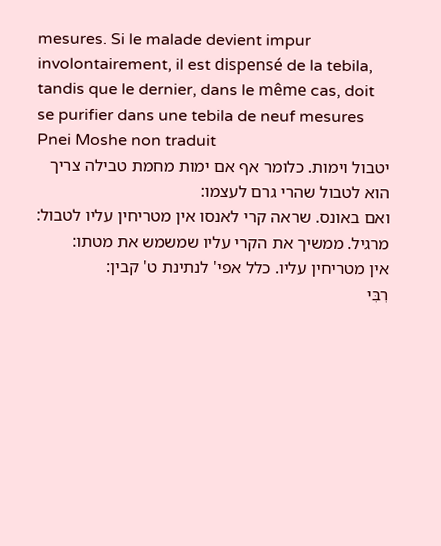mesures. Si le malade devient impur involontairement, il est dispensé de la tebila, tandis que le dernier, dans le même cas, doit se purifier dans une tebila de neuf mesures
Pnei Moshe non traduit
יטבול וימות. כלומר אף אם ימות מחמת טבילה צריך הוא לטבול שהרי גרם לעצמו:
ואם באונס. שראה קרי לאנסו אין מטריחין עליו לטבול:
מרגיל. ממשיך את הקרי עליו שמשמש את מטתו:
אין מטריחין עליו. כלל אפי' לנתינת ט' קבין:
רִבִּי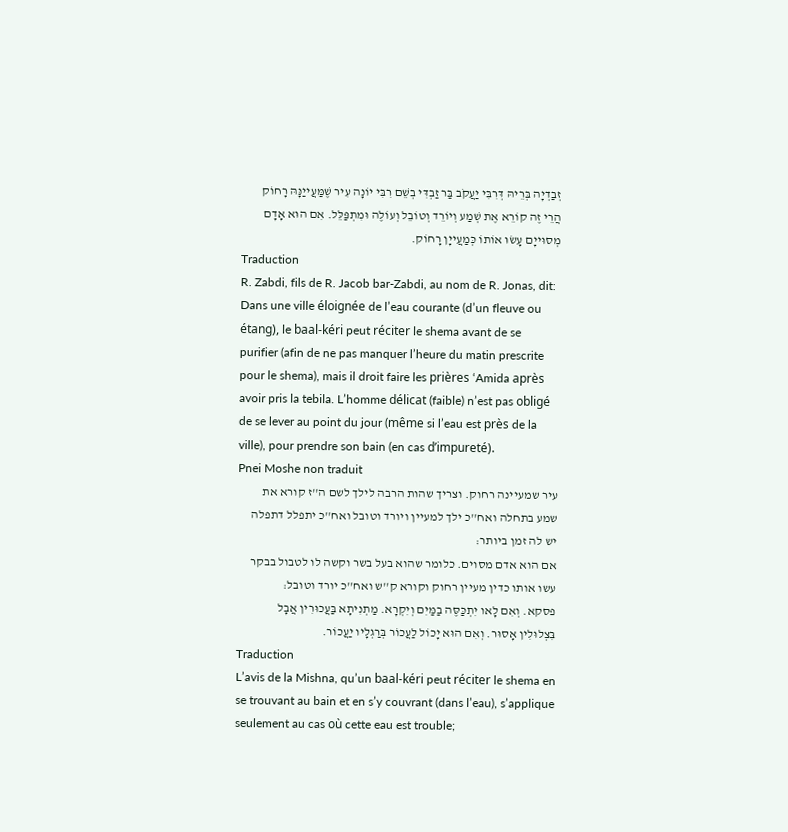זְבַדְיָה בְּרֵיהּ דְּרִבִּי יַעֲקֹב בַּר זַבְדִּי בְשֵׁם רִבִּי יוֹנָה עִיר שֶׁמַּעֲייַנָּהּ רָחוֹק הֲרֵי זֶה קוֹרֵא אֶת שְׁמַע וְיוֹרֵד וְטוֹבֵל וְעוֹלֶה וּמִתְפַּלֵּל. אִם הוּא אָדָם מְסוּייָם עָשׂוּ אוֹתוֹ כְּמַעֲייָן רָחוֹק.
Traduction
R. Zabdi, fils de R. Jacob bar-Zabdi, au nom de R. Jonas, dit: Dans une ville éloignée de l’eau courante (d’un fleuve ou étang), le baal-kéri peut réciter le shema avant de se purifier (afin de ne pas manquer l’heure du matin prescrite pour le shema), mais il droit faire les prières ‘Amida après avoir pris la tebila. L’homme délicat (faible) n’est pas obligé de se lever au point du jour (même si l’eau est près de la ville), pour prendre son bain (en cas d’impureté).
Pnei Moshe non traduit
עיר שמעיינה רחוק. וצריך שהות הרבה לילך לשם ה''ז קורא את שמע בתחלה ואח''כ ילך למעיין ויורד וטובל ואח''כ יתפלל דתפלה יש לה זמן ביותר:
אם הוא אדם מסוים. כלומר שהוא בעל בשר וקשה לו לטבול בבקר עשו אותו כדין מעיין רחוק וקורא ק''ש ואח''כ יורד וטובל:
פסקא. וְאִם לָאו יִתְכַּסֶּה בַמַּיִם וְיִקְרָא. מַתְנִיתָא בַּעֲכוּרִין אֲבָל בִּצְלוּלִין אָסוּר. וְאִם הוּא יָכוֹל לַעֲכוֹר בְּרַגְלָיו יַעֲכוֹר.
Traduction
L’avis de la Mishna, qu’un baal-kéri peut réciter le shema en se trouvant au bain et en s’y couvrant (dans l’eau), s’applique seulement au cas où cette eau est trouble;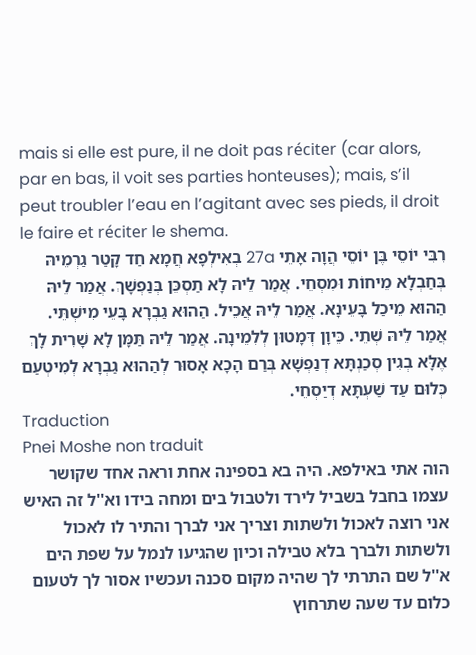mais si elle est pure, il ne doit pas réciter (car alors, par en bas, il voit ses parties honteuses); mais, s’il peut troubler l’eau en l’agitant avec ses pieds, il droit le faire et réciter le shema.
רִבִּי יוֹסֵי בֶּן יוֹסֵי הֲוָה אָתֵי 27a בְאִילְפָא חֲמָא חַד קָטַר גַרְמֵיהּ בְּחַבְלָא מֵיחוֹת וּמִסְחֵי. אֲמַר לֵיהּ לָא תַסְכֵּן בְּנַפְשָׁךְ. אֲמַר לֵיהּ הַהוּא מֵיכַל בָּעֵינָא. אֲמַר לֵיהּ אֲכֵיל. הַהוּא גַבְרָא בָּעֵי מִישְׁתֵּי. אֲמַר לֵיהּ שְׁתֵי. כֵּיוָן דְּמָטוּן לְלִמֵינָה. אֲמַר לֵיהּ תַּמָּן לָא שָׁרִית לָךְ אֶלָּא בְגִין סְכַנְתָּא דְנַפְשָׁא בְּרַם הָכָא אָסוּר לְהַהוּא גַבְרָא לְמִיטְעַם כְּלוּם עַד שַׁעְתָּא דְיַסְחֵי.
Traduction
Pnei Moshe non traduit
הוה אתי באילפא. היה בא בספינה אחת וראה אחד שקושר עצמו בחבל בשביל לירד ולטבול בים ומחה בידו וא''ל זה האיש אני רוצה לאכול ולשתות וצריך אני לברך והתיר לו לאכול ולשתות ולברך בלא טבילה וכיון שהגיעו לנמל על שפת הים א''ל שם התרתי לך שהיה מקום סכנה ועכשיו אסור לך לטעום כלום עד שעה שתרחוץ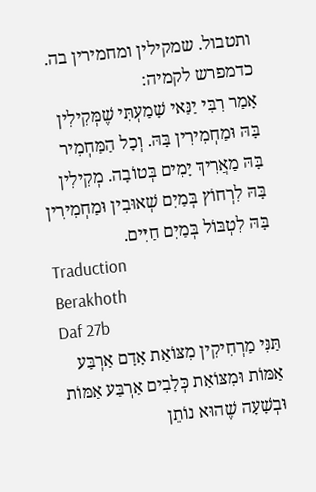ותטבול. שמקילין ומחמירין בה. כדמפרש לקמיה:
אָמַר רִבִּי יַנַּאי שָׁמַעְתִּי שֶׁמְּקִילִין בָּהּ וּמַחְמִירִין בָּהּ. וְכָל הַמַּחְמִיר בָּהּ מַאֲרִיךְ יָמִים בְּטוֹבָה. מְקִילִין בָּהּ לִרְחוֹץ בְּמַיִם שְׁאוּבִין וּמַחְמִירִין בָּהּ לִטְבּוֹל בְּמַיִם חַיִּים.
Traduction
Berakhoth
Daf 27b
תַּנִּי מַרְחִיקִין מִצּוֹאַת אָדָם אַרְבַּע אַמּוֹת וּמִצּוֹאַת כְּלָבִים אַרְבַּע אַמּוֹת וּבְשָׁעָה שֶׁהוּא נוֹתֵן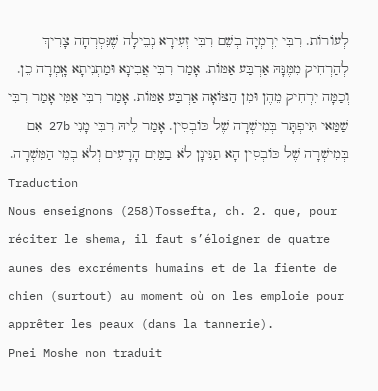לְעוֹרוֹת. רִבִּי יִרְמְיָה בְשֵׁם רִבִּי זְעִירָא נְבֵילָה שֶׁנִּסְרְחָה צָרִיךְ לְהַרְחִיק מִמֶּנָּהּ אַרְבַּע אַמּוֹת. אָמַר רִבִּי אֲבִינָא וּמַתְנִיתָא אָֽמְרָה כֵן. וְכַמָּה יִרְחִיק מֵהֶן וּמִן הַצּוֹאָה אַרְבַּע אַמּוֹת. אָמַר רִבִּי אַמִּי אָמַר רִבִּי שַׁמַּאי תִּיפְתָּר בְּמִישְׁרָה שֶׁל כּוֹבְסִין. אָמַר לֵיהּ רִבִּי מָנִי 27b אִם בְּמִישְׁרָה שֶׁל כּוֹבְסִין הָא תַנִּינָן לֹא בַמַּיִם הָרָעִים וְלֹא בְמֵי הַמִּשְׁרָה.
Traduction
Nous enseignons (258)Tossefta, ch. 2. que, pour réciter le shema, il faut s’éloigner de quatre aunes des excréments humains et de la fiente de chien (surtout) au moment où on les emploie pour apprêter les peaux (dans la tannerie).
Pnei Moshe non traduit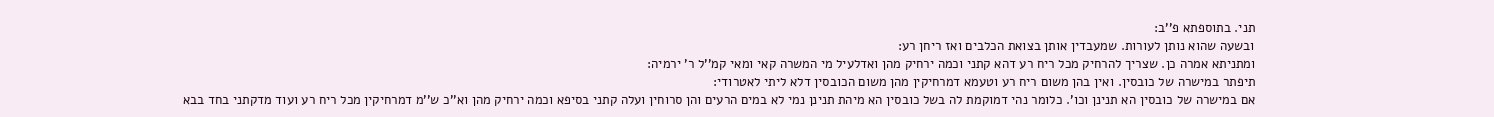תני. בתוספתא פ''ב:
ובשעה שהוא נותן לעורות. שמעבדין אותן בצואת הכלבים ואז ריחן רע:
ומתניתא אמרה כן. שצריך להרחיק מכל ריח רע דהא קתני וכמה ירחיק מהן ואדלעיל מי המשרה קאי ומאי קמ''ל ר' ירמיה:
תיפתר במישרה של כובסין. ואין בהן משום ריח רע וטעמא דמרחיקין מהן משום הכובסין דלא ליתי לאטרודי:
אם במישרה של כובסין הא תנינן וכו'. כלומר נהי דמוקמת לה בשל כובסין הא מיהת תנינן נמי לא במים הרעים והן סרוחין ועלה קתני בסיפא וכמה ירחיק מהן וא''כ ש''מ דמרחיקין מכל ריח רע ועוד מדקתני בחד בבא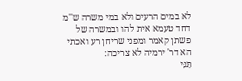לא במים הרעים ולא במי משרה ש''מ דחד טעמא אית להו ובמשרה של פשתן קאמר ומפני שריחן רע ואכתי הא דר' ירמיה לא צריכה:
תַּנִּי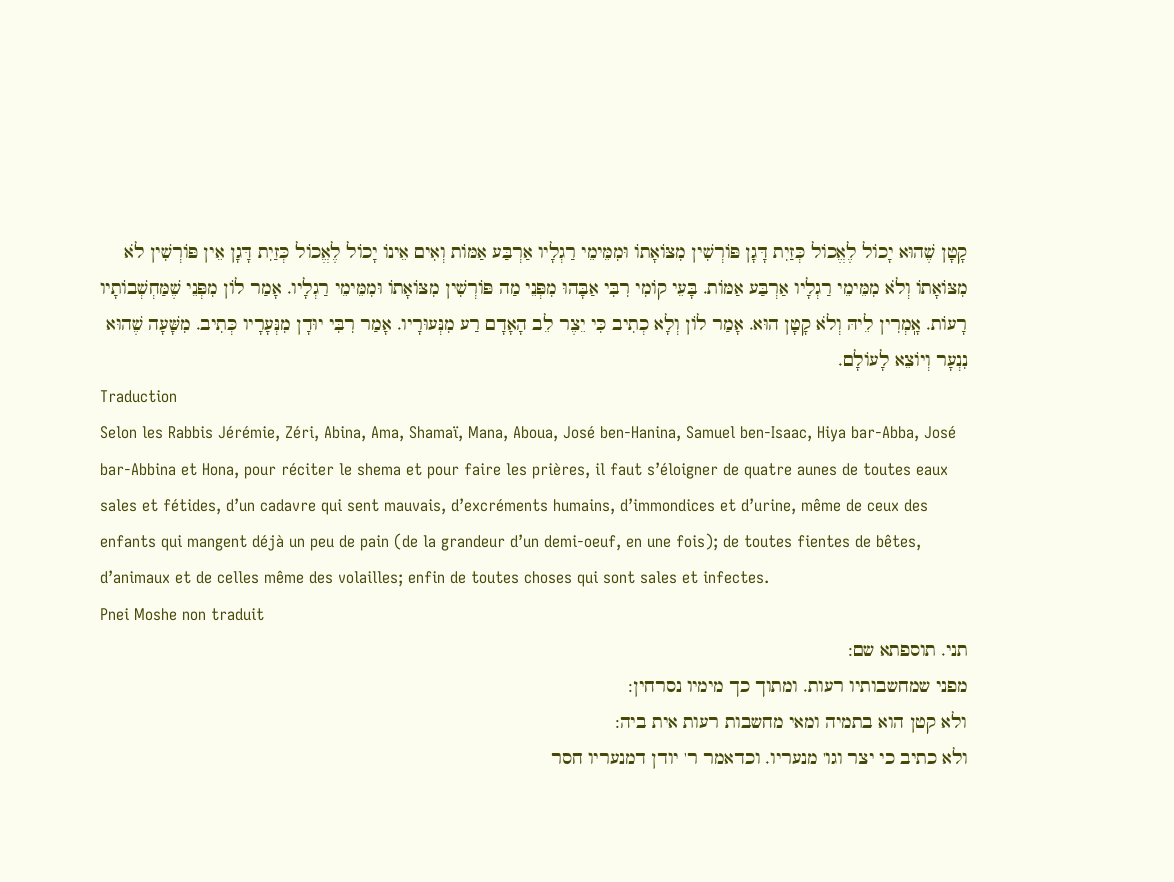קָטָן שֶׁהוּא יָכוֹל לֶאֱכוֹל כְּזַיִת דָּגָן פּוֹרְשִׁין מִצּוֹאָתוֹ וּמִמֵּימֵי רַגְלָיו אַרְבַּע אַמּוֹת וְאִים אֵינוֹ יָכוֹל לֶאֱכוֹל כְּזַיִת דָּגָן אֵין פּוֹרְשִׁין לֹא מִצּוֹאָתוֹ וְלֹא מִמֵּימֵי רַגְלָיו אַרְבַּע אַמּוֹת. בָּעֵי קוֹמִי רִבִּי אַבָּהוּ מִפְּנֵי מַה פּוֹרְשִׁין מִצּוֹאָתוֹ וּמִמֵּימֵי רַגְלָיו. אָמַר לוֹן מִפְּנֵי שֶׁמַּחְשְׁבוֹתָיו רָעוֹת. אָֽמְרִין לֵיהּ וְלֹא קָטָן הוּא. אָמַר לוֹן וְלָא כְתִיב כִּי יֵצֶר לֵב הָאָדָם רַע מִנְּעוּרָיו. אָמַר רִבִּי יוּדָן מִנְּעָרָיו כְּתִיב. מִשָּׁעָה שֶׁהוּא נִנְעָר וְיוֹצֵא לָעוֹלָם.
Traduction
Selon les Rabbis Jérémie, Zéri, Abina, Ama, Shamaï, Mana, Aboua, José ben-Hanina, Samuel ben-Isaac, Hiya bar-Abba, José bar-Abbina et Hona, pour réciter le shema et pour faire les prières, il faut s’éloigner de quatre aunes de toutes eaux sales et fétides, d’un cadavre qui sent mauvais, d’excréments humains, d’immondices et d’urine, même de ceux des enfants qui mangent déjà un peu de pain (de la grandeur d’un demi-oeuf, en une fois); de toutes fientes de bêtes, d’animaux et de celles même des volailles; enfin de toutes choses qui sont sales et infectes.
Pnei Moshe non traduit
תני. תוספתא שם:
מפני שמחשבותיו רעות. ומתוך כך מימיו נסרחין:
ולא קטן הוא בתמיה ומאי מחשבות רעות אית ביה:
ולא כתיב כי יצר וגו' מנעריו. וכדאמר ר' יודן דמנעריו חסר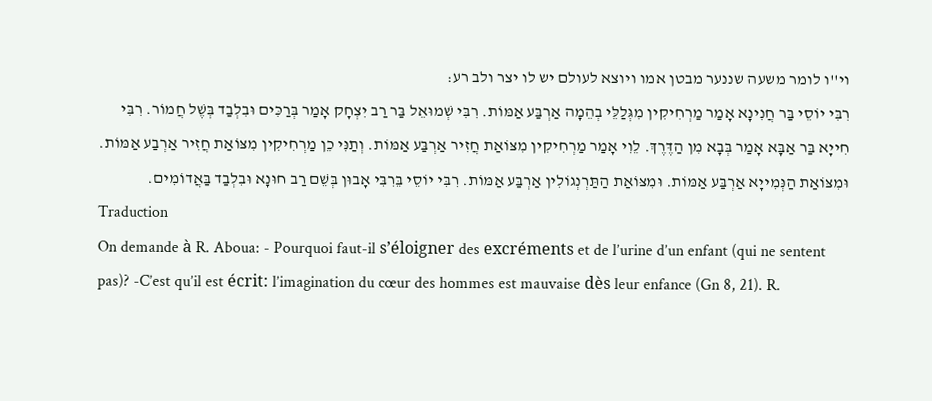וי''ו לומר משעה שננער מבטן אמו ויוצא לעולם יש לו יצר ולב רע:
רִבִּי יוֹסֵי בַּר חֲנִינָא אָמַר מַרְחִיקִין מִגְּלַלֵּי בְהֵמָה אַרְבַּע אַמּוֹת. רִבִּי שְׁמוּאֵל בַּר רַב יִצְחָק אָמַר בְּרַכִּים וּבִלְבַד בְּשֶׁל חֲמוֹר. רִבִּי חִייָא בַּר אַבָּא אָמַר בְּבָא מִן הַדֶּרֶךְ. לֵוִי אָמַר מַרְחִיקִין מִצּוֹאַת חֲזִיר אַרְבַּע אַמּוֹת. וְתַנִּי כֵן מַרְחִיקִין מִצּוֹאַת חֲזִיר אַרְבַע אַמּוֹת. וּמִצּוֹאַת הַנְּמִייָא אַרְבַּע אַמּוֹת. וּמִצּוֹאַת הַתַּרְנְגוֹלִין אַרְבַּע אַמּוֹת. רִבִּי יוֹסֵי בֵּרִבִּי אָבוּן בְּשֵׁם רַב חוּנָא וּבִלְבַד בַּאֲדוֹמִים.
Traduction
On demande à R. Aboua: - Pourquoi faut-il s’éloigner des excréments et de l’urine d’un enfant (qui ne sentent pas)? -C’est qu’il est écrit: l’imagination du cœur des hommes est mauvaise dès leur enfance (Gn 8, 21). R.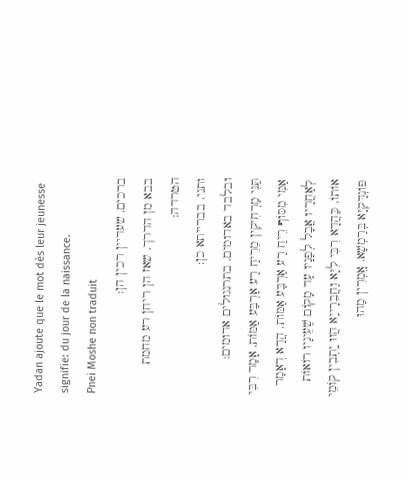Yadan ajoute que le mot dès leur jeunesse signifie: du jour de la naissance.
Pnei Moshe non traduit
ברכים. שעדיין רכין הן:
בבא מן הדרך. שאז הן ריחן רע מחמת הטרדה:
ותני. בברייתא כן:
ובלבד באדומים. בתרנגולים אדומים:
תַּנִּי מַרְחִיקִין מֵרֵיחַ רַע אַרְבַּע אַמּוֹת. אָמַר רִבִּי אַמִּי מִסּוֹף רֵיחַ רַע אַרְבַּע אַמּוֹת. הֲדָא דְאָמַר לְאַחֲרָיו אֲבָל לְפָנָיו עַד מָקוֹם שֶׁעֵינָיו רוֹאוֹת אוֹתוֹ. כַּהֲדָא רִבִּי לִיָּא וַחֲבֵרָייָא הֲווּ יָֽתְבִין קוֹמֵי פּוֹנְדָּקִיָּא בְּרַמְשָׁא. אָֽמְרִין מַהוּ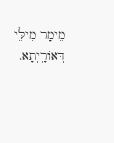מֵימָר מִילֵּי דְּאוֹרָֽיְתָא.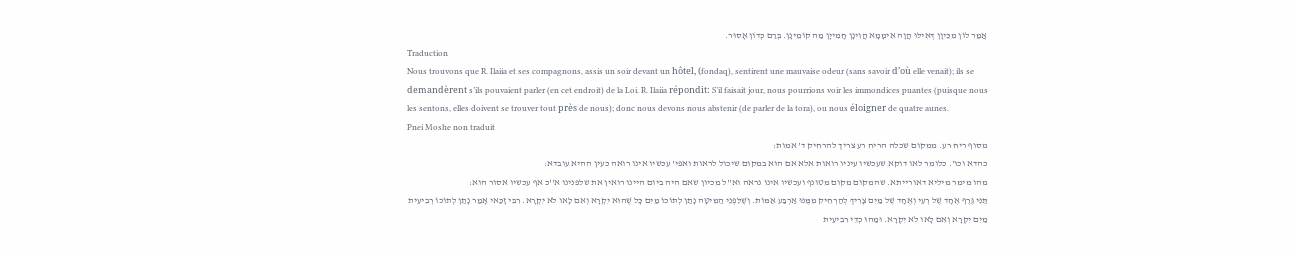אֲמַר לוֹן מִכֵּיוָן דְּאִילּוּ הֲוָה אִימָמָא הֲוִינָן חָמִייָן מַה קוֹמֵינָן. בְּרַם כְּדוֹן אָסוּר.
Traduction
Nous trouvons que R. Ilaiia et ses compagnons, assis un soir devant un hôtel, (fondaq), sentirent une mauvaise odeur (sans savoir d’où elle venait); ils se demandèrent s’ils pouvaient parler (en cet endroit) de la Loi. R. Ilaiia répondit: S’il faisait jour, nous pourrions voir les immondices puantes (puisque nous les sentons, elles doivent se trouver tout près de nous); donc nous devons nous abstenir (de parler de la tora), ou nous éloigner de quatre aunes.
Pnei Moshe non traduit
מסוף ריח רע. ממקום שכלה הריח רע צריך להרחיק ד' אמות:
כהדא וכו'. כלומר לאו דוקא שעכשיו עיניו רואות אלא אם הוא במקום שיכול לראות ואפי' עכשיו אינו רואה כעין ההיא עובדא:
מהו מימר מיליא דאורייתא. שהמקום מקום מטונף ועכשיו אינו נראה וא''ל מכיון שאם היה ביום היינו רואין את שלפנינו א''כ אף עכשיו אסור הוא:
תַּנִּי גֶּרֶף אֶחָד שֶׁל רְעִי וְאֶחָד שֶׁל מַיִם צָרִיךְ לְהַרְחִיק מִמֶּנּוּ אַרְבַּע אַמּוֹת. וְשֶׁלִּפְנֵי הַמִּיטָּה נָתַן לְתוֹכוֹ מַיִם כָּל שֶׁהוּא יִקְרָא וְאִם לָאו לֹא יִקְרָא. רִבִּי זָכַּאי אָמַר נָתַן לְתוֹכוֹ רְבִיעִית מַיִם יִקְרָא וְאִם לָאו לֹא יִקְרָא. וּמַהוּ כְדֵי רִבִיעִית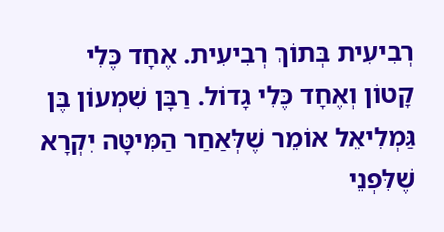רְבִיעִית בְּתוֹךְ רְבִיעִית. אֶחָד כֶּלִי קָטוֹן וְאֶחָד כֶּלִי גָדוֹל. רַבָּן שִׁמְעוֹן בֶּן גַּמְלִיאֵל אוֹמֵר שֶׁלְּאַחַר הַמִּיטָּה יִקְרָא שֶׁלִּפְנֵי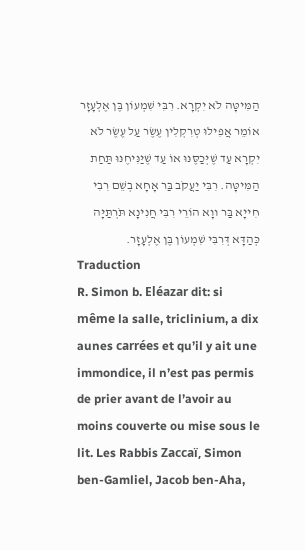הַמִּיטָּה לֹא יִקְרָא. רִבִּי שִׁמְעוֹן בֶּן אֶלְעָזָר אוֹמֵר אֲפִילוּ טְרִקְלִין עֶשֶׂר עַל עֶשֶׂר לֹא יִקְרָא עַד שֶׁיְּכַסֶּנּוּ אוֹ עַד שֶׁיַּנִּיחֶנּוּ תַּחַת הַמִּיטָּה. רִבִּי יַעֲקֹב בַּר אָחָא בְשֵׁם רִבִי חִייָא בַּר ווָא הוֹרֵי רִבִּי חֲנִינָא תֹּרְתַּיָּה כְּהַדָּא דְּרִבִּי שִׁמְעוֹן בֶּן אֶלְעָזָר.
Traduction
R. Simon b. Eléazar dit: si même la salle, triclinium, a dix aunes carrées et qu’il y ait une immondice, il n’est pas permis de prier avant de l’avoir au moins couverte ou mise sous le lit. Les Rabbis Zaccaï, Simon ben-Gamliel, Jacob ben-Aha,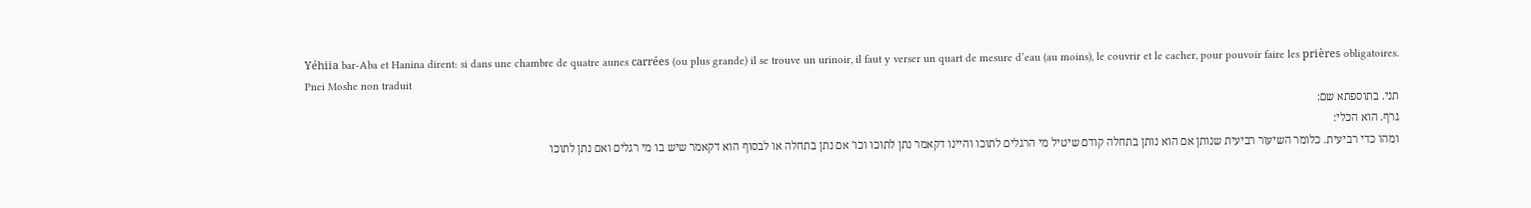Yéhiia bar-Aba et Hanina dirent: si dans une chambre de quatre aunes carrées (ou plus grande) il se trouve un urinoir, il faut y verser un quart de mesure d’eau (au moins), le couvrir et le cacher, pour pouvoir faire les prières obligatoires.
Pnei Moshe non traduit
תני. בתוספתא שם:
גרף. הוא הכלי:
ומהו כדי רביעית. כלומר השיעור רביעית שנותן אם הוא נותן בתחלה קודם שיטיל מי הרגלים לתוכו והיינו דקאמר נתן לתוכו וכו' אם נתן בתחלה או לבסוף הוא דקאמר שיש בו מי רגלים ואם נתן לתוכו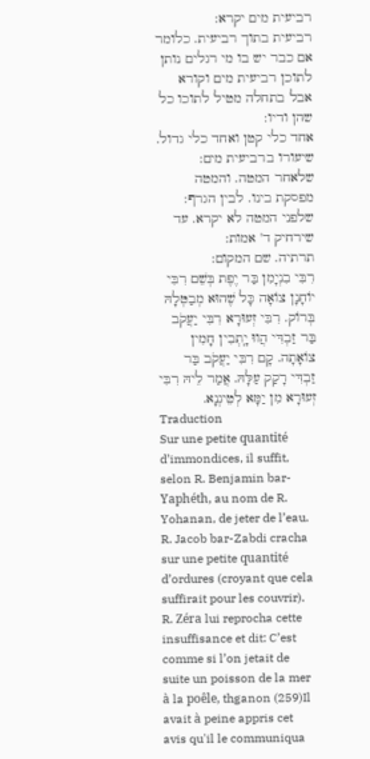רביעית מים יקרא:
רביעית בתוך רביעית. כלומר אם כבר יש בו מי רגלים נותן לתוכן רביעית מים וקורא אבל בתחלה מטיל לתוכו כל שהן ודיו:
אחד כלי קטן ואחד כלי גדול. שיעורו ברביעית מים:
שלאחר המטה. והמטה מפסקת בינו. לבין הגרף:
שלפני המטה לא יקרא. עד שירחיק ד' אמות:
תרתיה. שם המקום:
רִבִּי בִנְיָמִן בַּר יֶפֶת בְּשֵׁם רִבִּי יוֹחָנָן צוֹאָה כָּל שֶׁהוּא מְבַטְּלָהּ בְּרוֹק. רִבִּי זְעוּרָא רִבִּי יַעֲקֹב בַּר זַבְדִּי הֲווּ יָֽתְבִין חָמִין צוֹאָתָה. קָם רִבִּי יַעֲקֹב בַּר זַבְדִּי רָקַק עַלָּהּ. אֲמַר לֵיהּ רִבִּי זְעוּרָא מִן יַמָּא לְטֵיגְנָא.
Traduction
Sur une petite quantité d’immondices, il suffit, selon R. Benjamin bar-Yaphéth, au nom de R. Yohanan, de jeter de l’eau. R. Jacob bar-Zabdi cracha sur une petite quantité d’ordures (croyant que cela suffirait pour les couvrir). R. Zéra lui reprocha cette insuffisance et dit: C’est comme si l’on jetait de suite un poisson de la mer à la poêle, thganon (259)Il avait à peine appris cet avis qu'il le communiqua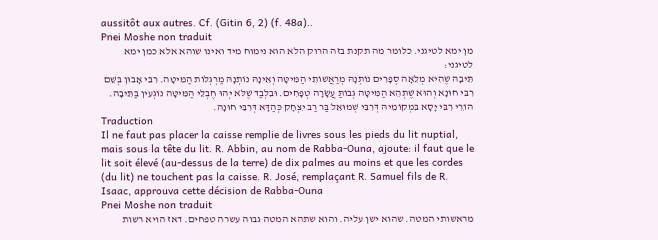aussitôt aux autres. Cf. (Gitin 6, 2) (f. 48a)..
Pnei Moshe non traduit
מן ימא לטיגני. כלומר מה תקנת בזה הרוק הלא הוא נימוח מיד ואינו שוהא אלא כמן ימא לטיגני:
תֵּיבָה שֶׁהִיא מְלֵאָה סְפָרִים נוֹתְנָהּ מְרַאֲשׁוֹתֵי הַמִּיטָּה וְאֵינָהּ נוֹתְנָהּ מַרְגְּלוֹת הַמִּיטָּה. רִבִּי אָבוּן בְּשֵׁם רִבִּי חוּנָא וְהוּא שֶׁתְּהֵא הַמִּיטָּה גְבוֹתַּ עֲשָׂרָה טְפָחִים. וּבִלְבַד שֶׁלֹּא יְהוּ חֶבְלֵי הַמִּיטָּה נוֹגְעִין בַּתֵּיבָה. הוֹרֵי רִבִּי יָסָא בִּמְקוֹמֵיהּ דְּרִבִּי שְׁמוּאֵל בַּר רַב יִצְחָק כְּהַדָּא דְּרִבִּי חוּנָה.
Traduction
Il ne faut pas placer la caisse remplie de livres sous les pieds du lit nuptial, mais sous la tête du lit. R. Abbin, au nom de Rabba-Ouna, ajoute: il faut que le lit soit élevé (au-dessus de la terre) de dix palmes au moins et que les cordes (du lit) ne touchent pas la caisse. R. José, remplaçant R. Samuel fils de R. Isaac, approuva cette décision de Rabba-Ouna
Pnei Moshe non traduit
מראשותי המטה. שהוא ישן עליה. והוא שתהא המטה גבוה עשרה טפחים. דאז הויא רשות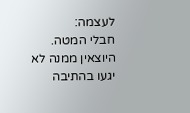לעצמה:
חבלי המטה. היוצאין ממנה לא יגעו בהתיבה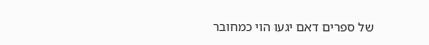של ספרים דאם יגעו הוי כמחובר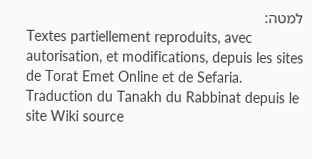למטה:
Textes partiellement reproduits, avec autorisation, et modifications, depuis les sites de Torat Emet Online et de Sefaria.
Traduction du Tanakh du Rabbinat depuis le site Wiki source